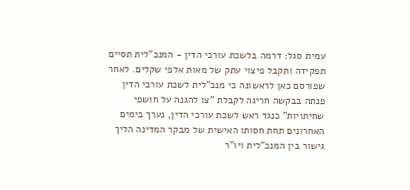עמית סגל: דרמה בלשכת עורכי הדין - המנכ"לית תסיים תפקידה ותקבל פיצוי עתק של מאות אלפי שקלים. לאחר שפורסם כאן לראשונה כי מנכ"לית לשכת עורכי הדין פנתה בבקשה חריגה לקבלת "צו להגנה על חושפי שחיתויות" כנגד ראש לשכת עורכי הדין, נערך בימים האחרונים תחת חסותו האישית של מבקר המדינה הליך גישור בין המנכ"לית ויו"ר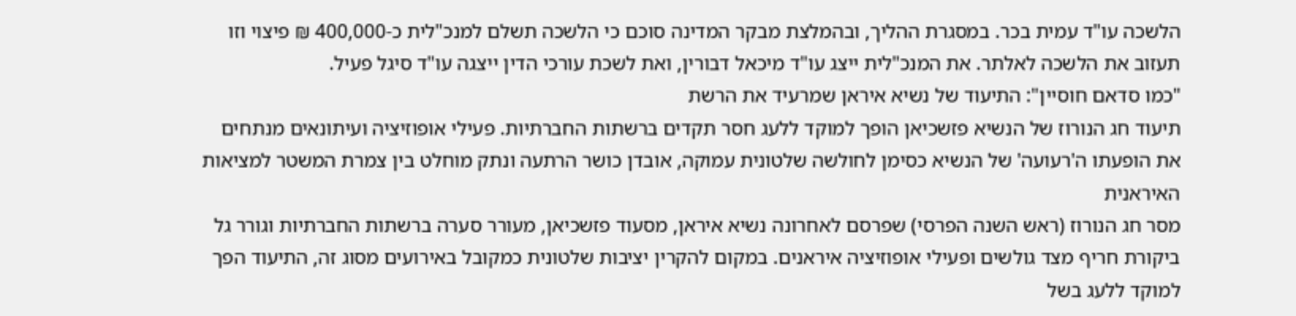הלשכה עו"ד עמית בכר. במסגרת ההליך, ובהמלצת מבקר המדינה סוכם כי הלשכה תשלם למנכ"לית כ-400,000 ₪ פיצוי וזו תעזוב את הלשכה לאלתר. את המנכ"לית ייצג עו"ד מיכאל דבורין, ואת לשכת עורכי הדין ייצגה עו"ד סיגל פעיל.
"כמו סדאם חוסיין": התיעוד של נשיא איראן שמרעיד את הרשת
תיעוד חג הנורוז של הנשיא פזשכיאן הופך למוקד ללעג חסר תקדים ברשתות החברתיות. פעילי אופוזיציה ועיתונאים מנתחים את הופעתו ה'רעועה' של הנשיא כסימן לחולשה שלטונית עמוקה, אובדן כושר הרתעה ונתק מוחלט בין צמרת המשטר למציאות האיראנית
מסר חג הנורוז (ראש השנה הפרסי) שפרסם לאחרונה נשיא איראן, מסעוד פזשכיאן, מעורר סערה ברשתות החברתיות וגורר גל ביקורת חריף מצד גולשים ופעילי אופוזיציה איראנים. במקום להקרין יציבות שלטונית כמקובל באירועים מסוג זה, התיעוד הפך למוקד ללעג בשל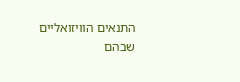התנאים הוויזואליים שבהם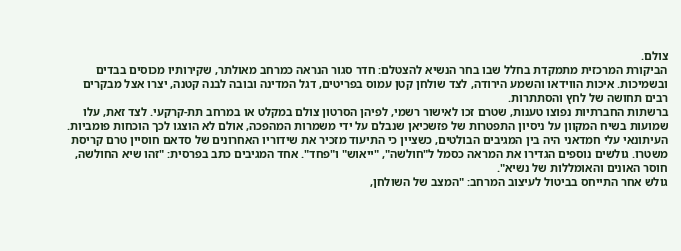צולם.
הביקורת המרכזית מתמקדת בחלל שבו בחר הנשיא להצטלם: חדר סגור הנראה כמרחב מאולתר, שקירותיו מכוסים בבדים ובשמיכות. איכות הווידאו והשמע הירודה, לצד שולחן קטן עמוס בפריטים, דגל המדינה ובובה לבנה קטנה, יצרו אצל מבקרים רבים תחושה של לחץ והסתתרות.
ברשתות החברתיות נפוצו טענות, שטרם זכו לאישור רשמי, לפיהן הסרטון צולם במקלט או במרחב תת-קרקעי. לצד זאת, עלו שמועות בשיח המקוון על ניסיון התפטרות של פזשכיאן שנבלם על ידי משמרות המהפכה, אולם לא הוצגו לכך הוכחות פומביות.
העיתונאי עלי חמדאני היה בין המגיבים הבולטים, כשציין כי התיעוד מזכיר את שידוריו האחרונים של סדאם חוסיין טרם קריסת משטרו. גולשים נוספים הגדירו את המראה כסמל ל"חולשה", "ייאוש" ו"פחד". אחד המגיבים כתב בפרסית: "זהו שיא החולשה, חוסר האונים והאומללות של נשיא".
גולש אחר התייחס בביטול לעיצוב המרחב: "המצב של השולחן,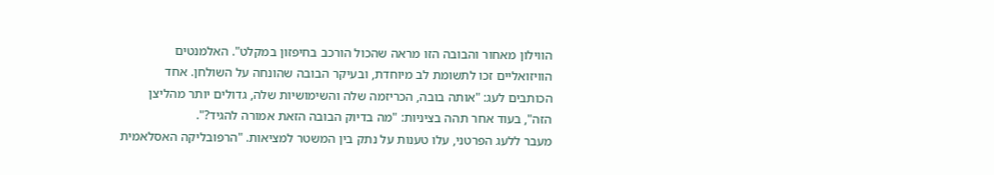הווילון מאחור והבובה הזו מראה שהכול הורכב בחיפזון במקלט". האלמנטים הוויזואליים זכו לתשומת לב מיוחדת, ובעיקר הבובה שהונחה על השולחן. אחד הכותבים לעג: "אותה בובה, הכריזמה שלה והשימושיות שלה, גדולים יותר מהליצן הזה", בעוד אחר תהה בציניות: "מה בדיוק הבובה הזאת אמורה להגיד?".
מעבר ללעג הפרטני, עלו טענות על נתק בין המשטר למציאות. "הרפובליקה האסלאמית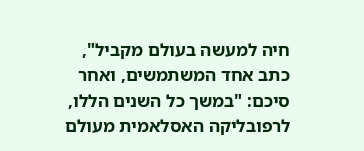חיה למעשה בעולם מקביל", כתב אחד המשתמשים, ואחר סיכם: "במשך כל השנים הללו, לרפובליקה האסלאמית מעולם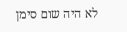לא היה שום סימן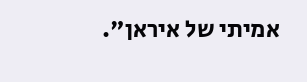אמיתי של איראן".